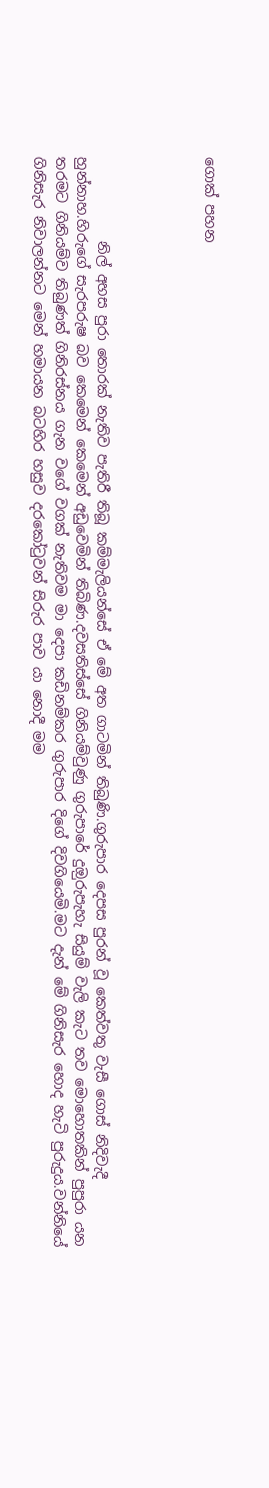ගොක් පහන




            නිල් අහස පුරා තොරක් නැතිව පැතිරී තිබූ කම්මැලියන්සේ ඒ මේ අත ගාටමින් තිබුණි.ගුරුපාර දෙපස පුරන් වූ කෙත්වතු වැසී ගොස් නිදිවැදී හුන්නාහ.හිරුගේ සැරපරුෂ බව කෙමෙන් කෙමෙන් අඩුවෙමින් තිබිණ.දවසතිස්සේ ගිනියම්වුණු ගුරුපාරේ දුඔුරුපැහැ සියුම් වැලි කැට තව මොහොතකින් පුපුරා යන තරමට ගිනියම්ව තිබුණත් ගිනිරස්නය ගැන වගේ වගක් නැතිවම මා දෙපා කඩිනම්කර ගුරුපාර දිගේ දිවගියෙමි.මට දැන් මේ ගිනිසැර හොද හැටි පුරුදුය.වන්නියේ ගිනිසැර නිවාලන්නට මෙන් හමායන බටහිර හසුව දරකෝටුවන් සිරුර පාව යා නොදී මම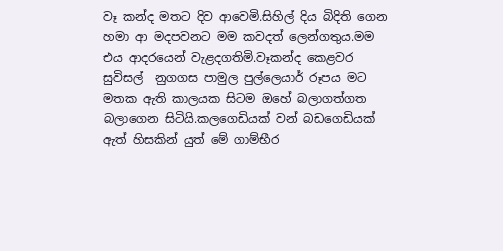වෑ කන්ද මතට දිව ආවෙමි.සිහිල් දිය බිදිති ගෙන හමා ආ මදපවනට මම කවදත් ලෙන්ගතුය.මම එය ආදරයෙන් වැළදගතිමි.වෑකන්ද කෙළවර සුවිසල්  නුගගස පාමුල පුල්ලෙයාර් රූපය මට මතක ඇති කාලයක සිටම ඔහේ බලාගත්ගත බලාගෙන සිටියි.කලගෙඩියක් වන් බඩගෙඩියක් ඇත් හිසකින් යුත් මේ ගාම්භීර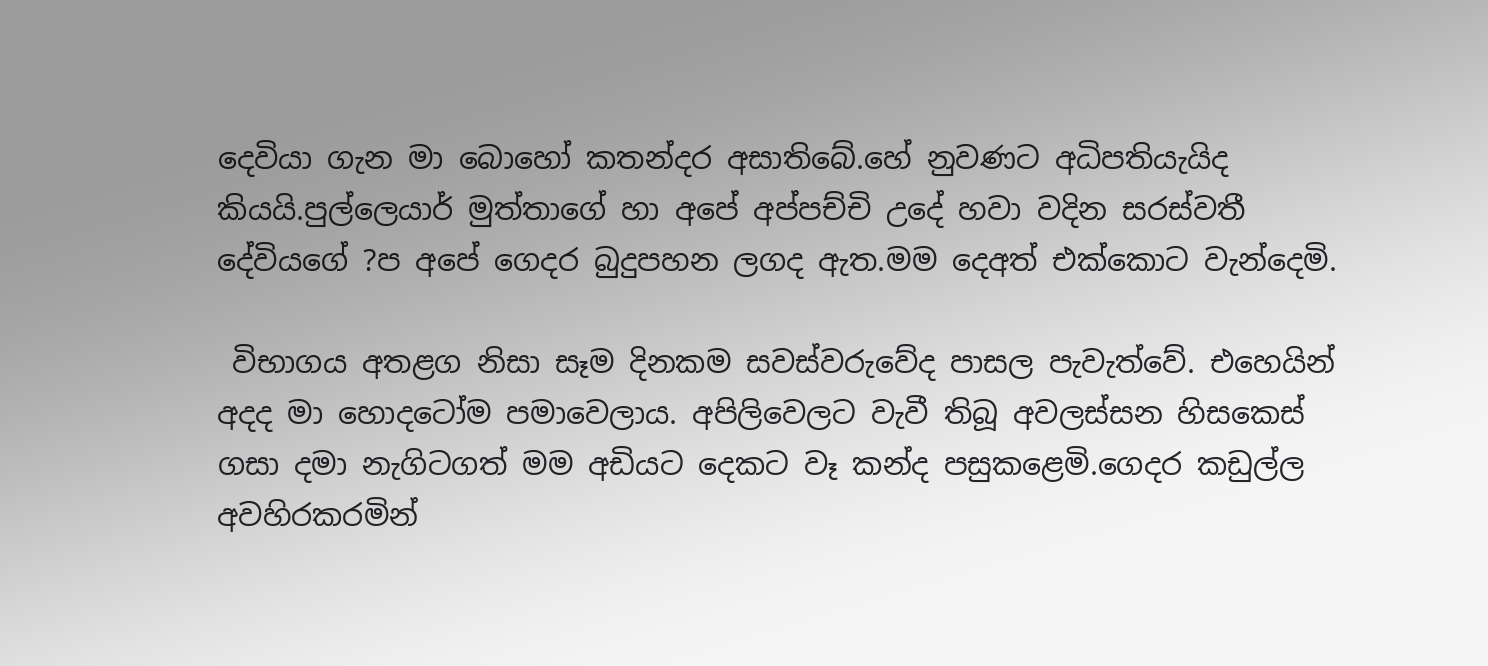දෙවියා ගැන මා බොහෝ කතන්දර අසාතිබේ.හේ නුවණට අධිපතියැයිද කියයි.පුල්ලෙයාර් මුත්තාගේ හා අපේ අප්පච්චි උදේ හවා වදින සරස්වතී දේවියගේ ?ප අපේ ගෙදර බුදුපහන ලගද ඇත.මම දෙඅත් එක්කොට වැන්දෙමි.

 විභාගය අතළග නිසා සෑම දිනකම සවස්වරුවේද පාසල පැවැත්වේ. එහෙයින් අදද මා හොදටෝම පමාවෙලාය. අපිලිවෙලට වැවී තිබූ අවලස්සන හිසකෙස් ගසා දමා නැගිටගත් මම අඩියට දෙකට වෑ කන්ද පසුකළෙමි.ගෙදර කඩුල්ල අවහිරකරමින්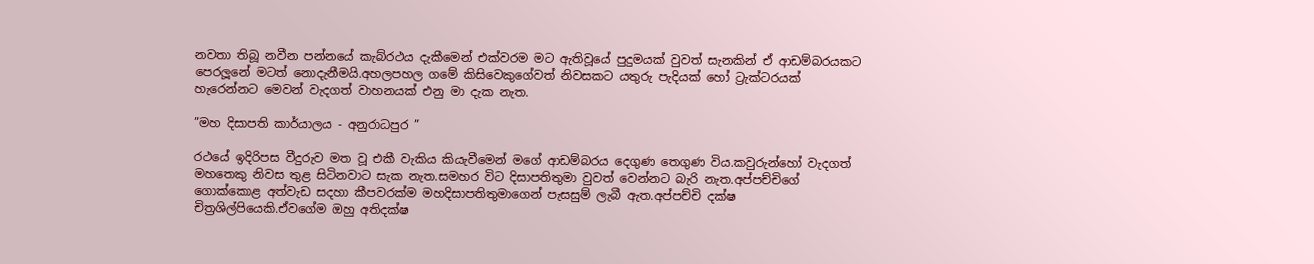නවතා තිබූ නවීන පන්නයේ කැබ්රථය දැකීමෙන් එක්වරම මට ඇතිවූයේ පුදුමයක් වුවත් සැනකින් ඒ ආඩම්බරයකට පෙරලූනේ මටත් නොදැනීමයි.අහලපහල ගමේ කිසිවෙකුගේවත් නිවසකට යතුරු පැදියක් හෝ ට්‍රැක්ටරයක් හැරෙන්නට මෙවන් වැදගත් වාහනයක් එනු මා දැක නැත.

”මහ දිසාපති කාර්යාලය - අනුරාධපුර ”

රථයේ ඉදිරිපස වීදුරුව මත වූ එකී වැකිය කියැවීමෙන් මගේ ආඩම්බරය දෙගුණ තෙගුණ විය.කවුරුන්හෝ වැදගත් මහතෙකු නිවස තුළ සිටිනවාට සැක නැත.සමහර විට දිසාපතිතුමා වුවත් වෙන්නට බැරි නැත.අප්පච්චිගේ ගොක්කොළ අත්වැඩ සදහා කීපවරක්ම මහදිසාපතිතුමාගෙන් පැසසුම් ලැබී ඇත.අප්පච්චි දක්ෂ චිත්‍රශිල්පියෙකි.ඒවගේම ඔහු අතිදක්ෂ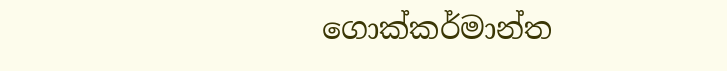ගොක්කර්මාන්ත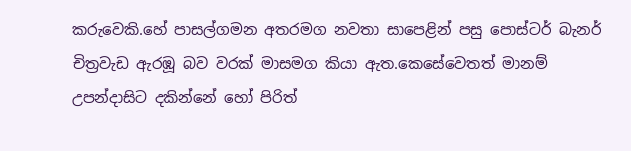කරුවෙකි.හේ පාසල්ගමන අතරමග නවතා සාපෙළින් පසු පොස්ටර් බැනර් චිත්‍රවැඩ ඇරඹූ බව වරක් මාසමග කියා ඇත.කෙසේවෙතත් මානම් උපන්දාසිට දකින්නේ හෝ පිරිත්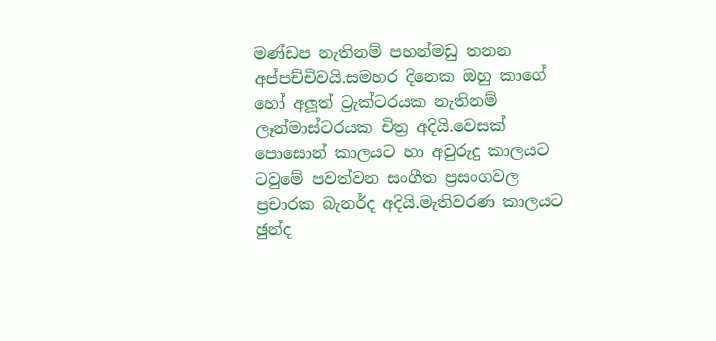මණ්ඩප නැතිනම් පහන්මඩු තනන අප්පච්චිවයි.සමහර දිනෙක ඔහු කාගේ හෝ අලූත් ට්‍රැක්ටරයක නැතිනම් ලෑන්මාස්ටරයක චිත්‍ර අදියි.වෙසක් පොසොන් කාලයට හා අවුරුදු කාලයට ටවුමේ පවත්වන සංගීත ප්‍රසංගවල ප්‍රචාරක බැනර්ද අදියි.මැතිවරණ කාලයට ඡුන්ද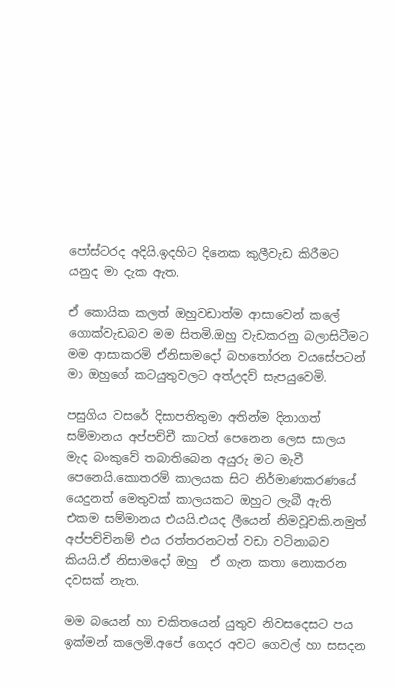පෝස්ටරද අදියි.ඉදහිට දිනෙක කුලීවැඩ කිරීමට යනුද මා දැක ඇත.

ඒ කොයික කලත් ඔහුවඩාත්ම ආසාවෙන් කලේ ගොක්වැඩබව මම සිතමි.ඔහු වැඩකරනු බලාසිටීමට මම ආසාකරමි ඒනිසාමදෝ බහතෝරන වයසේපටන් මා ඔහුගේ කටයුතුවලට අත්උදව් සැපයුවෙමි.

පසුගිය වසරේ දිසාපතිතුමා අතින්ම දිනාගත් සම්මානය අප්පච්චී කාටත් පෙනෙන ලෙස සාලය මැද බංකුවේ තබාතිබෙන අයුරු මට මැවී පෙනෙයි.කොතරම් කාලයක සිට නිර්මාණකරණයේ යෙදුනත් මෙතුවක් කාලයකට ඔහුට ලැබී ඇති එකම සම්මානය එයයි.එයද ලීයෙන් නිමවූවකි.නමුත් අප්පච්චිනම් එය රත්තරනටත් වඩා වටිනාබව කියයි.ඒ නිසාමදෝ ඔහු  ඒ ගැන කතා නොකරන දවසක් නැත.

මම බයෙන් හා චකිතයෙන් යුතුව නිවසදෙසට පය ඉක්මන් කලෙමි.අපේ ගෙදර අවට ගෙවල් හා සසදන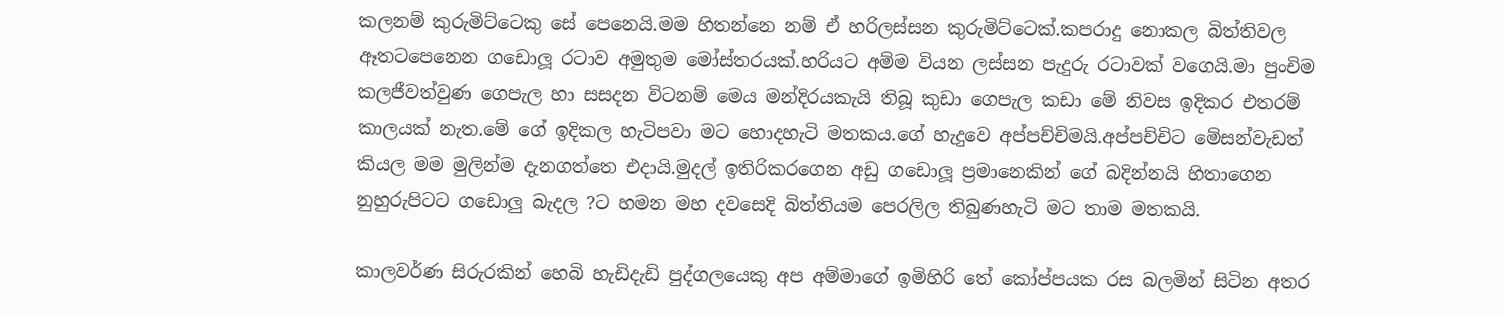කලනම් කුරුමිට්ටෙකු සේ පෙනෙයි.මම හිතන්නෙ නම් ඒ හරිලස්සන කුරුමිට්ටෙක්.කපරාදු නොකල බිත්තිවල ඈතටපෙනෙන ගඩොලූ රටාව අමුතුම මෝස්තරයක්.හරියට අම්ම වියන ලස්සන පැදුරු රටාවක් වගෙයි.මා පුංචිම කලජීවත්වුණ ගෙපැල හා සසදන විටනම් මෙය මන්දිරයකැයි තිබූ කුඩා ගෙපැල කඩා මේ නිවස ඉදිකර එතරම් කාලයක් නැත.මේ ගේ ඉදිකල හැටිපවා මට හොදහැටි මතකය.ගේ හැදුවෙ අප්පච්චිමයි.අප්පච්චිට මේසන්වැඩත් කියල මම මුලින්ම දැනගත්තෙ එදායි.මුදල් ඉතිරිකරගෙන අඩු ගඩොලූ ප්‍රමානෙකින් ගේ බදින්නයි හිතාගෙන නුහුරුපිටට ගඩොලු බැදල ?ට හමන මහ දවසෙදි බිත්තියම පෙරලිල තිබුණහැටි මට තාම මතකයි.

කාලවර්ණ සිරුරකින් හෙබි හැඩිදැඩි පුද්ගලයෙකු අප අම්මාගේ ඉමිහිරි තේ කෝප්පයක රස බලමින් සිටින අතර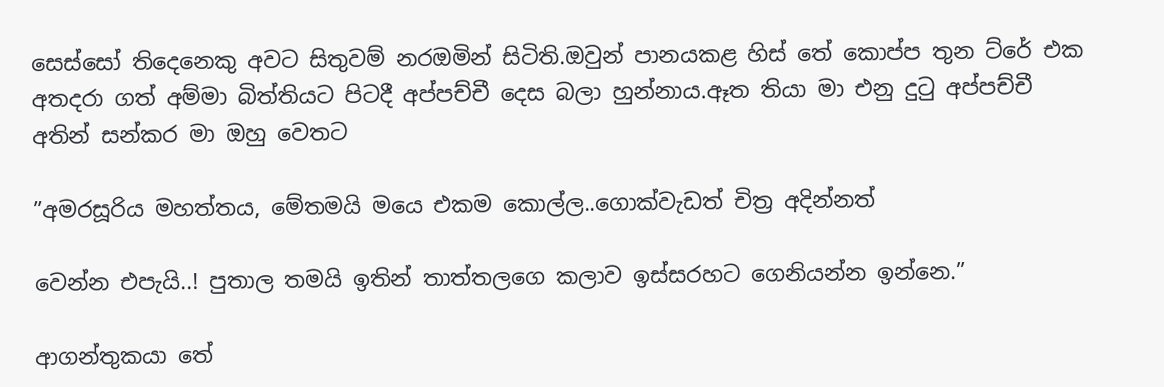සෙස්සෝ තිදෙනෙකු අවට සිතුවම් නරඔමින් සිටිති.ඔවුන් පානයකළ හිස් තේ කොප්ප තුන ට්රේ එක අතදරා ගත් අම්මා බිත්තියට පිටදී අප්පච්චී දෙස බලා හුන්නාය.ඈත තියා මා එනු දුටු අප්පච්චී අතින් සන්කර මා ඔහු වෙතට

”අමරසූරිය මහත්තය, මේතමයි මයෙ එකම කොල්ල..ගොක්වැඩත් චිත්‍ර අදින්නත්

වෙන්න එපැයි..! පුතාල තමයි ඉතින් තාත්තලගෙ කලාව ඉස්සරහට ගෙනියන්න ඉන්නෙ.”

ආගන්තුකයා තේ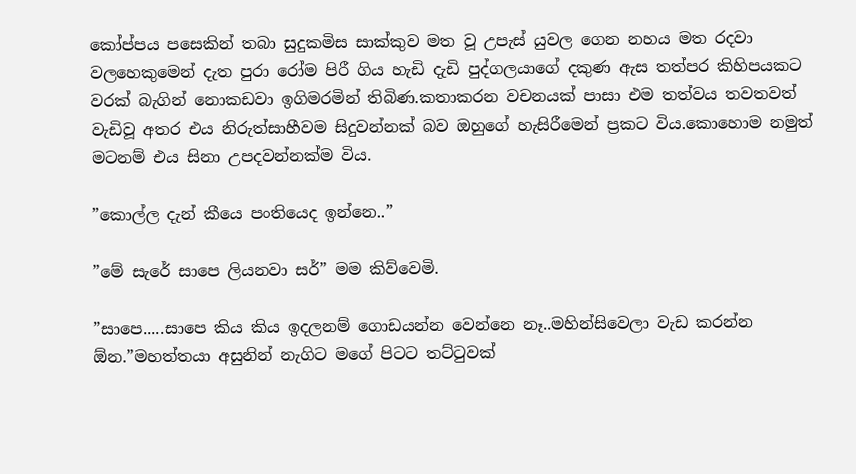කෝප්පය පසෙකින් තබා සුදුකමිස සාක්කුව මත වූ උපැස් යුවල ගෙන නහය මත රදවා වලහෙකුමෙන් දැත පුරා රෝම පිරී ගිය හැඩි දැඩි පුද්ගලයාගේ දකුණ ඇස තත්පර කිහිපයකට වරක් බැගින් නොකඩවා ඉගිමරමින් තිබිණ.කතාකරන වචනයක් පාසා එම තත්වය තවතවත් වැඩිවූ අතර එය නිරුත්සාහීවම සිදුවන්නක් බව ඔහුගේ හැසිරීමෙන් ප්‍රකට විය.කොහොම නමුත් මටනම් එය සිනා උපදවන්නක්ම විය.

”කොල්ල දැන් කීයෙ පංතියෙද ඉන්නෙ..”

”මේ සැරේ සාපෙ ලියනවා සර්” මම කිව්වෙමි.

”සාපෙ.....සාපෙ කිය කිය ඉදලනම් ගොඩයන්න වෙන්නෙ නෑ..මහින්සිවෙලා වැඩ කරන්න  ඕන.”මහත්තයා අසුනින් නැගිට මගේ පිටට තට්ටුවක්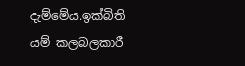දැම්මේය.ඉක්බිති යම් කලබලකාරී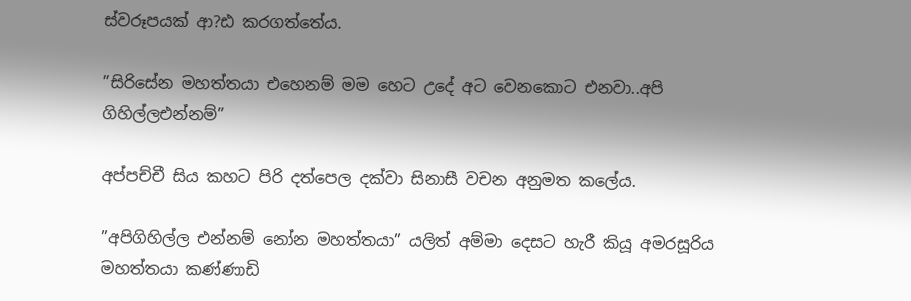ස්වරූපයක් ආ?ඪ කරගත්තේය.

”සිරිසේන මහත්තයා එහෙනම් මම හෙට උදේ අට වෙනකොට එනවා..අපි ගිහිල්ලඑන්නම්”

අප්පච්චී සිය කහට පිරි දත්පෙල දක්වා සිනාසී වචන අනුමත කලේය.

”අපිගිහිල්ල එන්නම් නෝන මහත්තයා” යලිත් අම්මා දෙසට හැරී කියූ අමරසූරිය මහත්තයා කණ්ණාඩි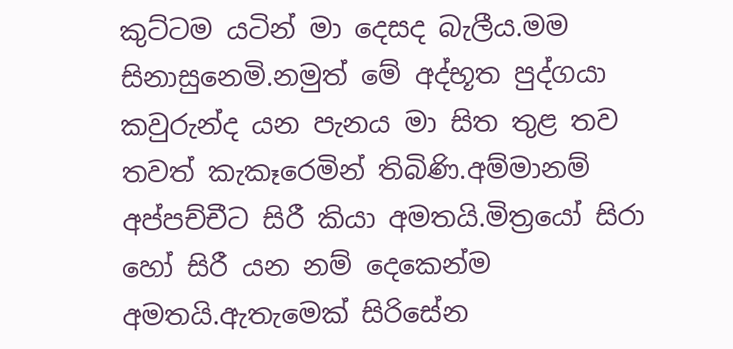කුට්ටම යටින් මා දෙසද බැලීය.මම සිනාසුනෙමි.නමුත් මේ අද්භූත පුද්ගයා කවුරුන්ද යන පැනය මා සිත තුළ තව තවත් කැකෑරෙමින් තිබිණි.අම්මානම් අප්පච්චීට සිරී කියා අමතයි.මිත්‍රයෝ සිරා හෝ සිරී යන නම් දෙකෙන්ම අමතයි.ඇතැමෙක් සිරිසේන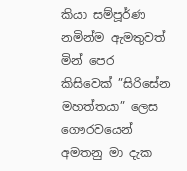කියා සම්පූර්ණ නමින්ම ඇමතුවත් මින් පෙර කිසිවෙක් ”සිරිසේන මහත්තයා” ලෙස ගෞරවයෙන් අමතනු මා දැක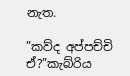නැත.

”කව්ද අප්පච්චි ඒ?”කැබ්රිය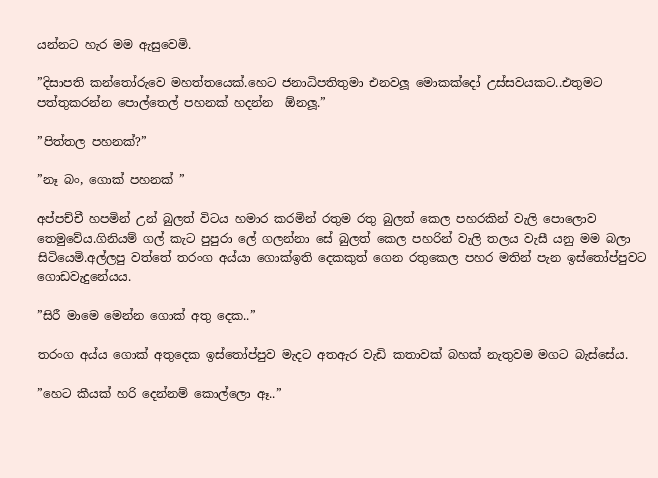යන්නට හැර මම ඇසුවෙමි.

”දිසාපති කන්තෝරුවෙ මහත්තයෙක්.හෙට ජනාධිපතිතුමා එනවලූ මොකක්දෝ උස්සවයකට..එතුමට පත්තුකරන්න පොල්තෙල් පහනක් හදන්න  ඕනලූ.”

”පිත්තල පහනක්?”

”නෑ බං, ගොක් පහනක් ”

අප්පච්චී හපමින් උන් බුලත් විටය හමාර කරමින් රතුම රතු බුලත් කෙල පහරකින් වැලි පොලොව තෙමුවේය.ගිනියම් ගල් කැට පුපුරා ලේ ගලන්නා සේ බුලත් කෙල පහරින් වැලි තලය වැසී යනු මම බලා සිටියෙමි.අල්ලපු වත්තේ තරංග අය්යා ගොක්ඉති දෙකකුත් ගෙන රතුකෙල පහර මතින් පැන ඉස්තෝප්පුවට ගොඩවැදුනේයය.

”සිරී මාමෙ මෙන්න ගොක් අතු දෙක..”

තරංග අය්ය ගොක් අතුදෙක ඉස්තෝප්පුව මැදට අතඇර වැඩි කතාවක් බහක් නැතුවම මගට බැස්සේය.

”හෙට කීයක් හරි දෙන්නම් කොල්ලො ඈ..”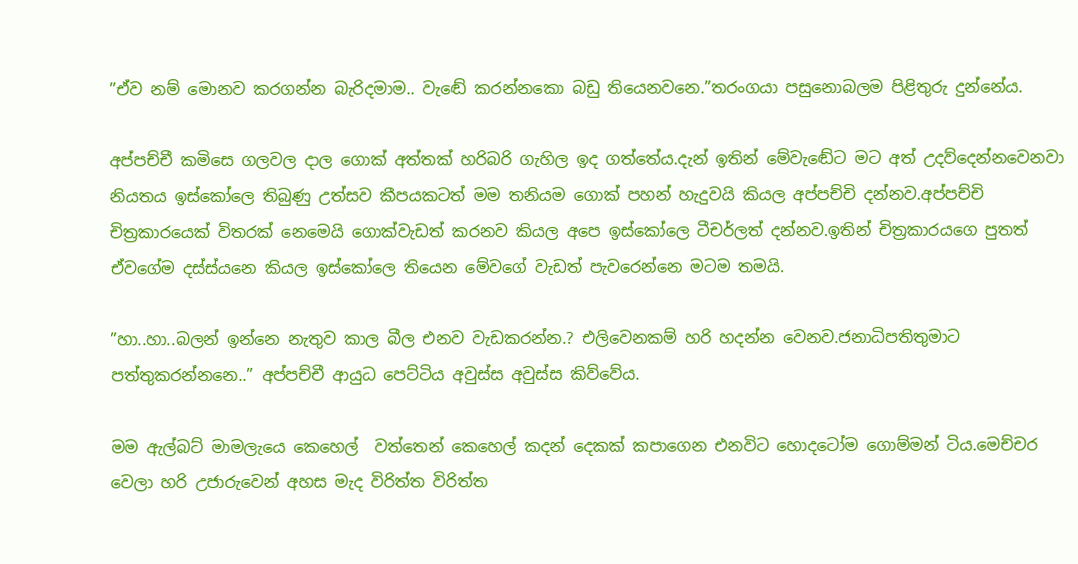”ඒව නම් මොනව කරගන්න බැරිදමාම.. වැඬේ කරන්නකො බඩු තියෙනවනෙ.”තරංගයා පසුනොබලම පිළිතුරු දුන්නේය.

අප්පච්චී කමිසෙ ගලවල දාල ගොක් අත්තක් හරිබරි ගැහිල ඉද ගත්තේය.දැන් ඉතින් මේවැඬේට මට අත් උදව්දෙන්නවෙනවා නියතය ඉස්කෝලෙ තිබුණු උත්සව කීපයකටත් මම තනියම ගොක් පහන් හැදුවයි කියල අප්පච්චි දන්නව.අප්පච්චි චිත්‍රකාරයෙක් විතරක් නෙමෙයි ගොක්වැඩත් කරනව කියල අපෙ ඉස්කෝලෙ ටීචර්ලත් දන්නව.ඉතින් චිත්‍රකාරයගෙ පුතත් ඒවගේම දස්ස්යනෙ කියල ඉස්කෝලෙ තියෙන මේවගේ වැඩත් පැවරෙන්නෙ මටම තමයි.

”හා..හා..බලන් ඉන්නෙ නැතුව කාල බීල එනව වැඩකරන්න.? එලිවෙනකම් හරි හදන්න වෙනව.ජනාධිපතිතුමාට පත්තුකරන්නනෙ..” අප්පච්චී ආයුධ පෙට්ටිය අවුස්ස අවුස්ස කිව්වේය.

මම ඇල්බට් මාමලැයෙ කෙහෙල්  වත්තෙන් කෙහෙල් කදන් දෙකක් කපාගෙන එනවිට හොදටෝම ගොම්මන් ටිය.මෙච්චර වෙලා හරි උජාරුවෙන් අහස මැද විරිත්ත විරිත්ත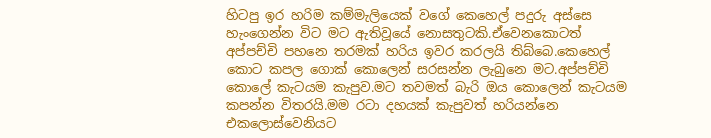හිටපු ඉර හරිම කම්මැලියෙක් වගේ කෙහෙල් පදුරු අස්සෙ හැංගෙන්න විට මට ඇතිවූයේ නොසතුටකි.ඒවෙනකොටත් අප්පච්චි පහනෙ තරමක් හරිය ඉවර කරලයි තිබ්බෙ.කෙහෙල් කොට කපල ගොක් කොලෙන් සරසන්න ලැබුනෙ මට.අප්පච්චි කොලේ කැටයම කැපුව.මට තවමත් බැරි ඔය කොලෙන් කැටයම කපන්න විතරයි.මම රටා දහයක් කැපුවත් හරියන්නෙ එකලොස්වෙනියට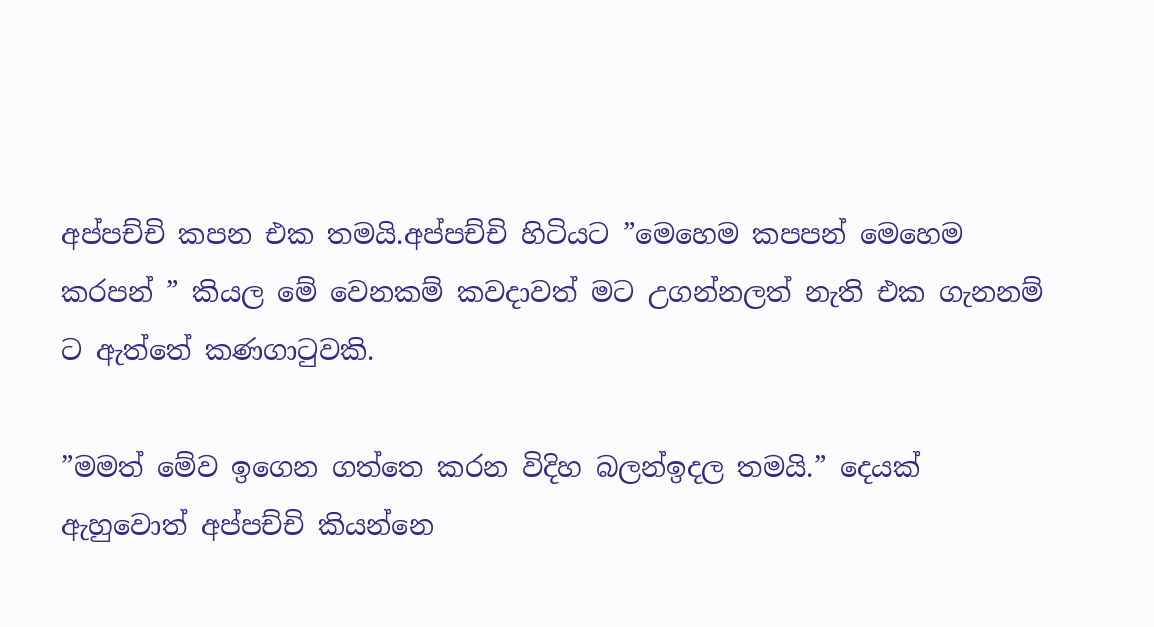අප්පච්චි කපන එක තමයි.අප්පච්චි හිටියට ”මෙහෙම කපපන් මෙහෙම කරපන් ” කියල මේ වෙනකම් කවදාවත් මට උගන්නලත් නැති එක ගැනනම් ට ඇත්තේ කණගාටුවකි.

”මමත් මේව ඉගෙන ගත්තෙ කරන විදිහ බලන්ඉදල තමයි.” දෙයක් ඇහුවොත් අප්පච්චි කියන්නෙ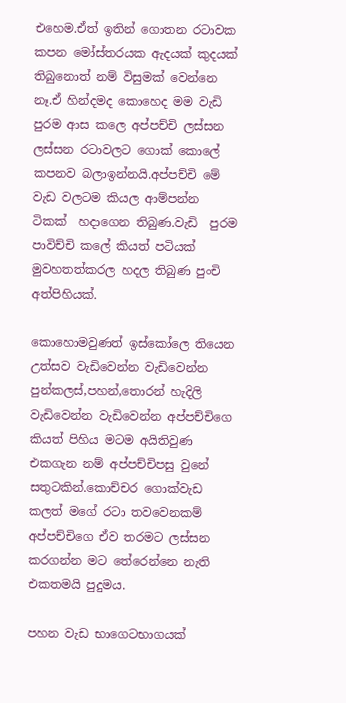එහෙම.ඒත් ඉතින් ගොතන රටාවක කපන මෝස්තරයක ඇදයක් කුදයක් තිබුනොත් නම් විසුමක් වෙන්නෙ නෑ.ඒ හින්දමද කොහෙද මම වැඩි පුරම ආස කලෙ අප්පච්චි ලස්සන ලස්සන රටාවලට ගොක් කොලේ කපනව බලාඉන්නයි.අප්පච්චි මේ වැඩ වලටම කියල ආම්පන්න ටිකක්  හදාගෙන තිබුණ.වැඩි  පුරම පාවිච්චි කලේ කියත් පටියක් මුවහතත්කරල හදල තිබුණ පුංචි අත්පිහියක්.

කොහොමවුණත් ඉස්කෝලෙ තියෙන උත්සව වැඩිවෙන්න වැඩිවෙන්න පුන්කලස්,පහන්,තොරන් හැදිලි වැඩිවෙන්න වැඩිවෙන්න අප්පච්චිගෙ කියත් පිහිය මටම අයිතිවුණ එකගැන නම් අප්පච්චිපසු වුනේ සතුටකින්.කොච්චර ගොක්වැඩ කලත් මගේ රටා තවවෙනකම් අප්පච්චිගෙ ඒව තරමට ලස්සන කරගන්න මට තේරෙන්නෙ නැති එකතමයි පුදුමය.

පහන වැඩ භාගෙටභාගයක්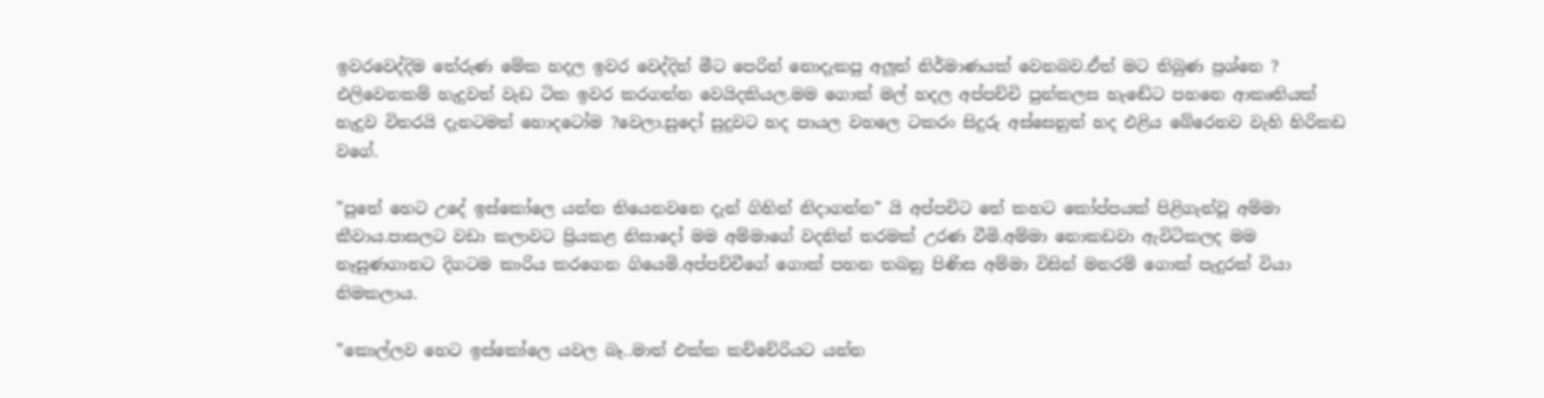ඉවරවෙද්දිම තේරුණ මේක හදල ඉවර වෙද්දින් මීට පෙරින් නොදැකපු අලූත් නිර්මාණයක් වෙනබව.ඒත් මට තිබුණ ප්‍රශ්නෙ ? එලිවෙනකම් හැදුවත් වැඩ ටික ඉවර කරගන්න වෙයිදකියල.මම ගොක් මල් හදල අප්පච්චි පුන්කලස හැඬේට පහනෙ ආකෘතියක් හැදුව විතරයි දැනටමත් හොදටෝම ?වෙලා.සුදෝ සුදුවට හද පායල වහලෙ ටකරං සිදුරු අස්සෙනුත් හද එළිය බේරෙනව වැහි හිරිකඩ වගේ.

”පුතේ හෙට උදේ ඉස්කෝලෙ යන්න තියෙනවනෙ දැන් ගිහින් නිදාගන්න” යි අප්පචිට තේ කහට කෝප්පයක් පිළිගැන්වූ අම්මා කීවාය.පාසලට වඩා කලාවට ප්‍රියකළ නිසාදෝ මම අම්මාගේ වදනින් තරමක් උරණ වීමි.අම්මා නොකඩවා ඇවිටිකලද මම නෑසුණගානට දිගටම කාරිය කරගෙන ගියෙමි.අප්පච්චීගේ ගොක් පහන තබනු පිණිස අම්මා විසින් මනරම් ගොක් පැදුරක් වියා  නිමකලාය.

”කොල්ලව හෙට ඉස්කෝලෙ යවල බෑ..මාත් එක්ක කච්චේරියට යන්න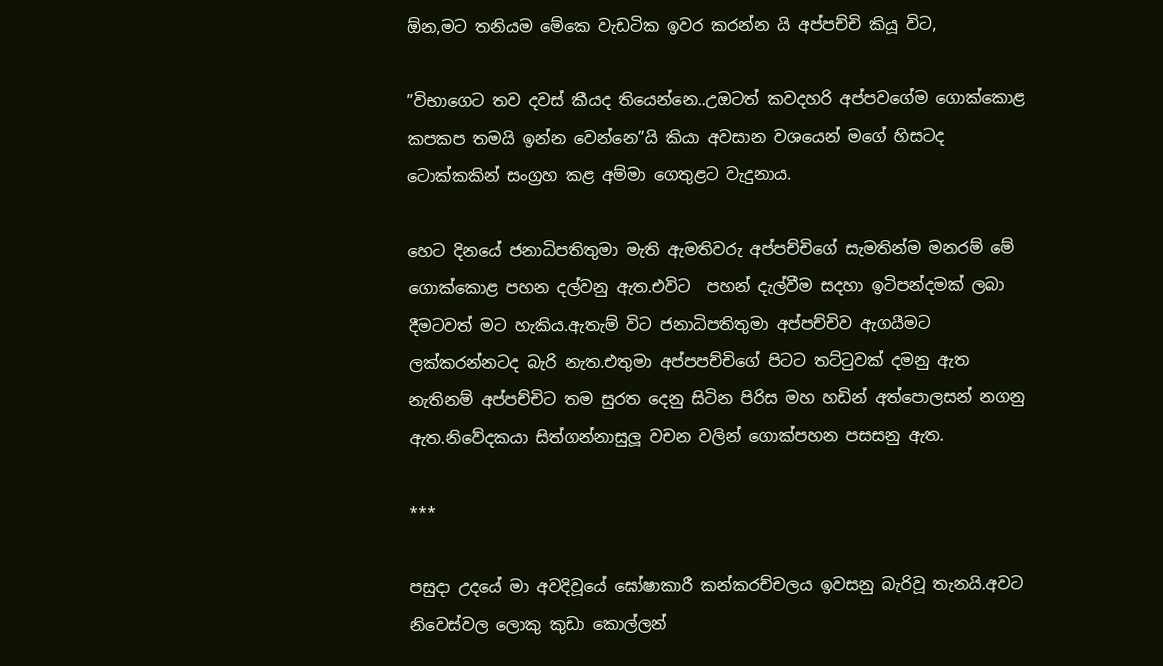ඕන,මට තනියම මේකෙ වැඩටික ඉවර කරන්න යි අප්පච්චි කියූ විට,

”විභාගෙට තව දවස් කීයද තියෙන්නෙ..උඔටත් කවදහරි අප්පවගේම ගොක්කොළ කපකප තමයි ඉන්න වෙන්නෙ”යි කියා අවසාන වශයෙන් මගේ හිසටද ටොක්කකින් සංග්‍රහ කළ අම්මා ගෙතුළට වැදුනාය.

හෙට දිනයේ ජනාධිපතිතුමා මැති ඇමතිවරු අප්පච්චිගේ සැමතින්ම මනරම් මේ ගොක්කොළ පහන දල්වනු ඇත.එවිට  පහන් දැල්වීම සදහා ඉටිපන්දමක් ලබා දීමටවත් මට හැකිය.ඇතැම් විට ජනාධිපතිතුමා අප්පච්චිව ඇගයීමට ලක්කරන්නටද බැරි නැත.එතුමා අප්පපච්චිගේ පිටට තට්ටුවක් දමනු ඇත නැතිනම් අප්පච්චිට තම සුරත දෙනු සිටින පිරිස මහ හඩින් අත්පොලසන් නගනු ඇත.නිවේදකයා සිත්ගන්නාසුලූ වචන වලින් ගොක්පහන පසසනු ඇත.

***

පසුදා උදයේ මා අවදිවූයේ ඝෝෂාකාරී කන්කරච්චලය ඉවසනු බැරිවූ තැනයි.අවට නිවෙස්වල ලොකු කුඩා කොල්ලන්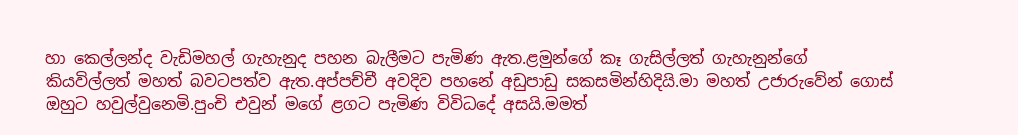හා කෙල්ලන්ද වැඩිමහල් ගැහැනුද පහන බැලීමට පැමිණ ඇත.ළමුන්ගේ කෑ ගැසිල්ලත් ගැහැනුන්ගේ  කියවිල්ලත් මහත් බවටපත්ව ඇත.අප්පච්චී අවදිව පහනේ අඩුපාඩු සකසමින්හිදියි.මා මහත් උජාරුවේන් ගොස් ඔහුට හවුල්වුනෙමි.පුංචි එවුන් මගේ ළගට පැමිණ විවිධදේ අසයි.මමත්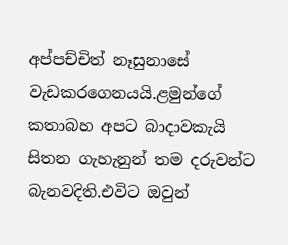අප්පච්චිත් නෑසුනාසේ වැඩකරගෙනයයි.ළමුන්ගේ කතාබහ අපට බාදාවකැයි සිතන ගැහැනුන් තම දරුවන්ට බැනවදිති.එවිට ඔවුන්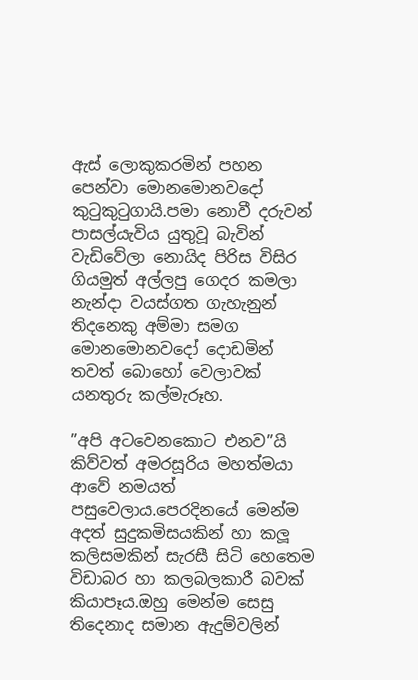ඇස් ලොකුකරමින් පහන පෙන්වා මොනමොනවදෝ කුටුකුටුගායි.පමා නොවී දරුවන් පාසල්යැවිය යුතුවූ බැවින් වැඩිවේලා නොයිද පිරිස විසිර ගියමුත් අල්ලපු ගෙදර කමලා නැන්දා වයස්ගත ගැහැනුන් තිදනෙකු අම්මා සමග මොනමොනවදෝ දොඩමින් තවත් බොහෝ වෙලාවක් යනතුරු කල්මැරූහ.

”අපි අටවෙනකොට එනව”යි කිව්වත් අමරසූරිය මහත්මයා ආවේ නමයත් පසුවෙලාය.පෙරදිනයේ මෙන්ම අදත් සුදුකමිසයකින් හා කලූ කලිසමකින් සැරසී සිටි හෙතෙම විඩාබර හා කලබලකාරී බවක් කියාපෑය.ඔහු මෙන්ම සෙසු තිදෙනාද සමාන ඇදුම්වලින්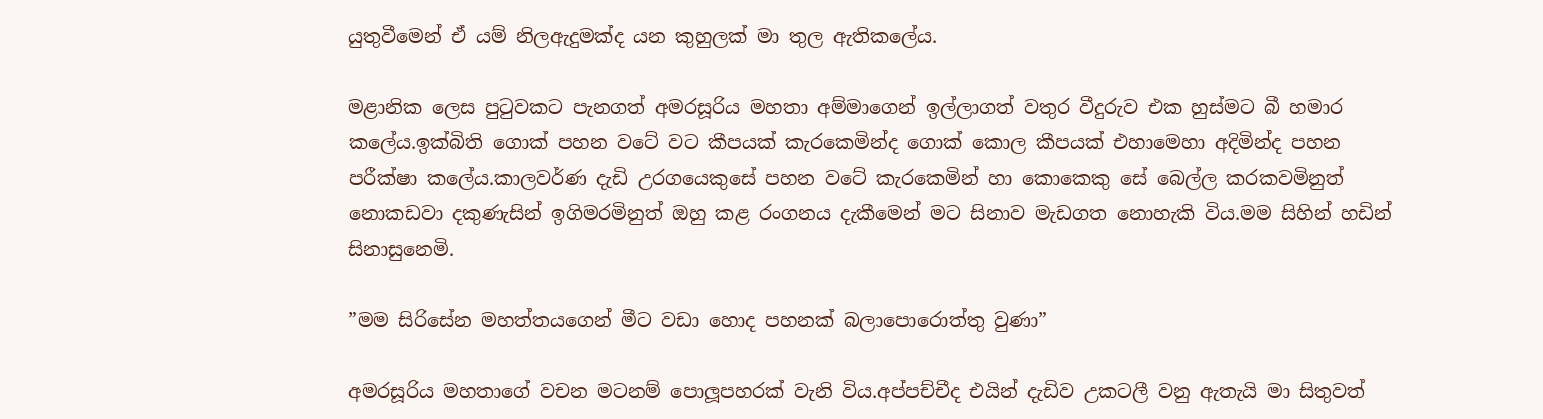යුතුවීමෙන් ඒ යම් නිලඇදුමක්ද යන කුහුලක් මා තුල ඇතිකලේය.

මළානික ලෙස පුටුවකට පැනගත් අමරසූරිය මහතා අම්මාගෙන් ඉල්ලාගත් වතුර වීදුරුව එක හුස්මට බී හමාර කලේය.ඉක්බිති ගොක් පහන වටේ වට කීපයක් කැරකෙමින්ද ගොක් කොල කීපයක් එහාමෙහා අදිමින්ද පහන පරීක්ෂා කලේය.කාලවර්ණ දැඩි උරගයෙකුසේ පහන වටේ කැරකෙමින් හා කොකෙකු සේ බෙල්ල කරකවමිනුත් නොකඩවා දකුණැසින් ඉගිමරමිනුත් ඔහු කළ රංගනය දැකීමෙන් මට සිනාව මැඩගත නොහැකි විය.මම සිහින් හඩින් සිනාසුනෙමි.

”මම සිරිසේන මහත්තයගෙන් මීට වඩා හොද පහනක් බලාපොරොත්තු වුණා”

අමරසූරිය මහතාගේ වචන මටනම් පොලූපහරක් වැනි විය.අප්පච්චීද එයින් දැඩිව උකටලී වනු ඇතැයි මා සිතුවත්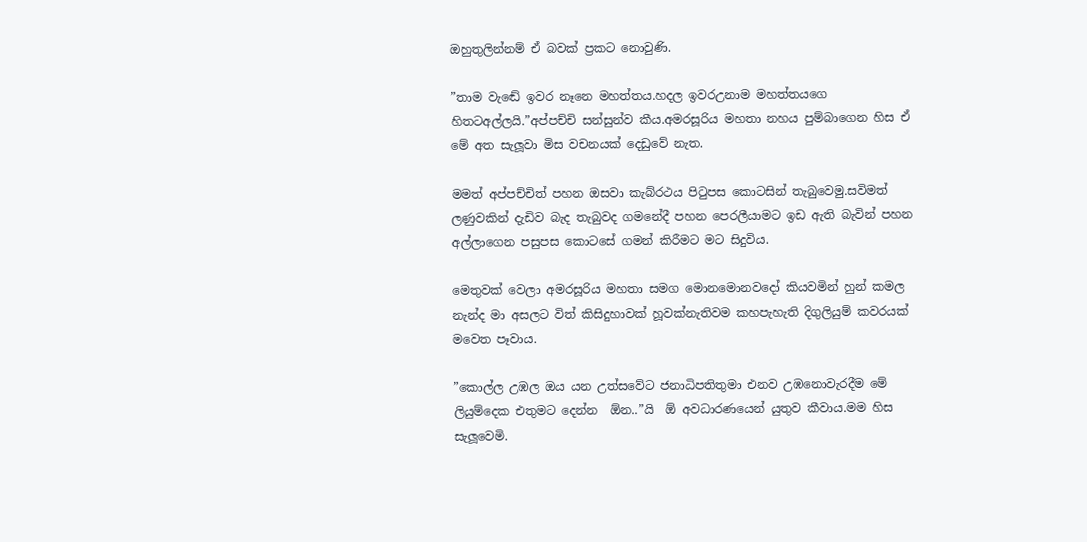ඔහුතුලින්නම් ඒ බවක් ප්‍රකට නොවුණි.

”තාම වැඬේ ඉවර නෑනෙ මහත්තය.හදල ඉවරඋනාම මහත්තයගෙ හිතටඅල්ලයි.”අප්පච්චි සන්සුන්ව කීය.අමරසූරිය මහතා නහය පුම්බාගෙන හිස ඒ මේ අත සැලූවා මිස වචනයක් දෙඩුවේ නැත.

මමත් අප්පච්චිත් පහන ඔසවා කැබ්රථය පිටුපස කොටසින් තැබුවෙමු.සවිමත් ලණුවකින් දැඩිව බැද තැබුවද ගමනේදී පහන පෙරලීයාමට ඉඩ ඇති බැවින් පහන අල්ලාගෙන පසුපස කොටසේ ගමන් කිරීමට මට සිදුවිය.

මෙතුවක් වෙලා අමරසූරිය මහතා සමග මොනමොනවදෝ කියවමින් හුන් කමල නැන්ද මා අසලට විත් කිසිදුහාවක් හූවක්නැතිවම කහපැහැති දිගුලියුම් කවරයක්  මවෙත පෑවාය.

”කොල්ල උඹල ඔය යන උත්සවේට ජනාධිපතිතුමා එනව උඹනොවැරදීම මේ ලියුම්දෙක එතුමට දෙන්න  ඕන..”යි  ඕ අවධාරණයෙන් යුතුව කීවාය.මම හිස සැලූවෙමි.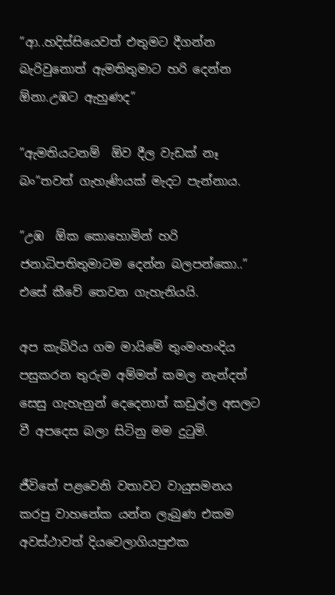”ආ..හදිස්සියෙවත් එතුමට දීගන්න බැරිවුනොත් ඇමතිතුමාට හරි දෙන්න  ඕනා.උඹට ඇහුණද”

”ඇමතියටනම්  ඕව දීල වැඩක් නෑ බං”තවත් ගැහැණියක් මැදට පැන්නාය.

”උඹ  ඕක කොහොමින් හරි ජනාධිපතිතුමාටම දෙන්න බලපන්කො..” එසේ කීවේ තෙවන ගැහැනියයි.

අප කැබ්රිය ගම මායිමේ තුංමංහංදිය පසුකරන තුරුම අම්මත් කමල නැන්දත් සෙසු ගැහැනුන් දෙදෙනාත් කඩුල්ල අසලට වී අපදෙස බලා සිටිනු මම දුටුමි.

ජීවිතේ පළවෙනි වතාවට වායුසමනය කරපු වාහනේක යන්න ලැබුණ එකම අවස්ථාවත් දියවෙලාගියපුඑක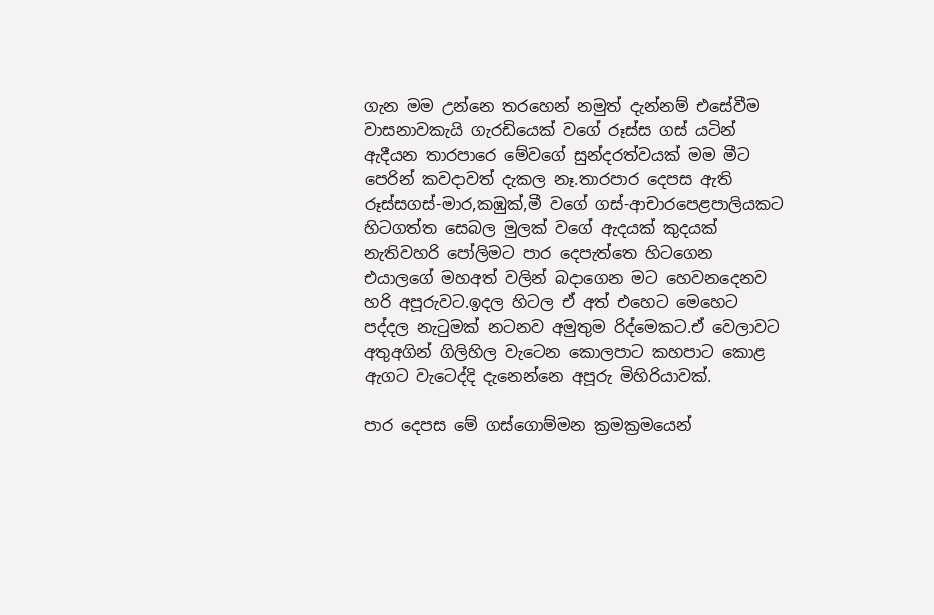ගැන මම උන්නෙ තරහෙන් නමුත් දැන්නම් එසේවීම වාසනාවකැයි ගැරඩියෙක් වගේ රූස්ස ගස් යටින් ඇදීයන තාරපාරෙ මේවගේ සුන්දරත්වයක් මම මීට පෙරින් කවදාවත් දැකල නෑ.තාරපාර දෙපස ඇති රූස්සගස්-මාර,කඹුක්,මී වගේ ගස්-ආචාරපෙළපාලියකට හිටගත්ත සෙබල මුලක් වගේ ඇදයක් කුදයක් නැතිවහරි පෝලිමට පාර දෙපැත්තෙ හිටගෙන එයාලගේ මහඅත් වලින් බදාගෙන මට හෙවනදෙනව හරි අපූරුවට.ඉදල හිටල ඒ අත් එහෙට මෙහෙට පද්දල නැටුමක් නටනව අමුතුම රිද්මෙකට.ඒ වෙලාවට අතුඅගින් ගිලිහිල වැටෙන කොලපාට කහපාට කොළ ඇගට වැටෙද්දි දැනෙන්නෙ අපූරු මිහිරියාවක්.

පාර දෙපස මේ ගස්ගොම්මන ක්‍රමක්‍රමයෙන්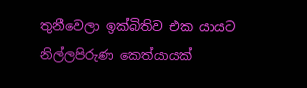තුනීවෙලා ඉක්බිතිව එක යායට නිල්ලපිරුණ කෙත්යායක්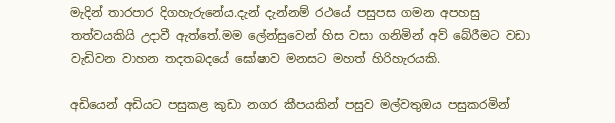මැදින් තාරපාර දිගහැරුනේය.දැන් දැන්නම් රථයේ පසුපස ගමන අපහසු තත්වයකියි උදාවී ඇත්තේ.මම ලේන්සුවෙන් හිස වසා ගනිමින් අව් බේරීමට වඩා වැඩිවන වාහන තදතබදයේ ඝෝෂාව මනසට මහත් හිරිහැරයකි.

අඩියෙන් අඩියට පසුකළ කුඩා නගර කීපයකින් පසුව මල්වතුඔය පසුකරමින්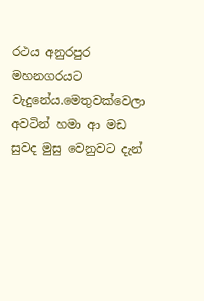රථය අනුරපුර මහනගරයට වැදුනේය.මෙතුවක්වෙලා අවටින් හමා ආ මඩ සුවද මුසු වෙනුවට දැන්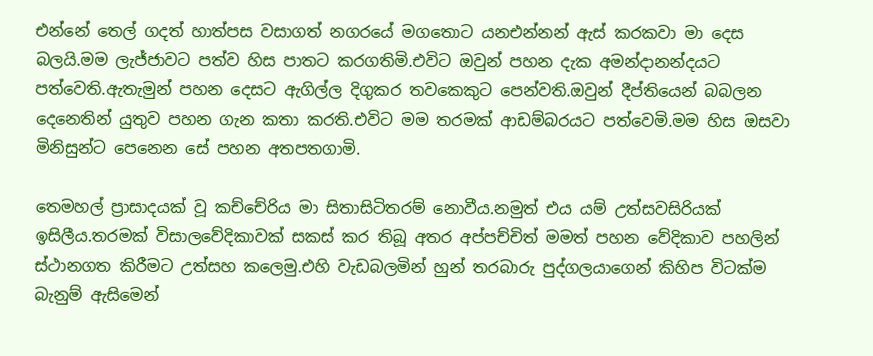එන්නේ තෙල් ගදත් හාත්පස වසාගත් නගරයේ මගතොට යනඑන්නන් ඇස් කරකවා මා දෙස බලයි.මම ලැජ්ජාවට පත්ව හිස පාතට කරගතිමි.එවිට ඔවුන් පහන දැක අමන්දානන්දයට පත්වෙති.ඇතැමුන් පහන දෙසට ඇගිල්ල දිගුකර තවකෙකුට පෙන්වති.ඔවුන් දීප්තියෙන් බබලන දෙනෙතින් යුතුව පහන ගැන කතා කරති.එවිට මම තරමක් ආඩම්බරයට පත්වෙමි.මම හිස ඔසවා මිනිසුන්ට පෙනෙන සේ පහන අතපතගාමි.

තෙමහල් ප්‍රාසාදයක් වූ කච්චේරිය මා සිතාසිටිතරම් නොවීය.නමුත් එය යම් උත්සවසිරියක් ඉසිලීය.තරමක් විසාලවේදිකාවක් සකස් කර තිබූ අතර අප්පච්චිත් මමත් පහන වේදිකාව පහලින් ස්ථානගත කිරීමට උත්සහ කලෙමු.එහි වැඩබලමින් හුන් තරබාරු පුද්ගලයාගෙන් කිහිප විටක්ම බැනුම් ඇසිමෙන්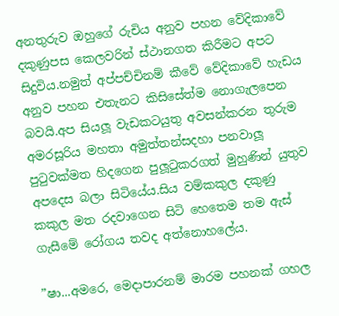අනතුරුව ඔහුගේ රුචිය අනුව පහන වේදිකාවේ දකුණුපස කෙලවරින් ස්ථානගත කිරීමට අපට සිදුවිය.නමුත් අප්පච්චිනම් කීවේ වේදිකාවේ හැඩය අනුව පහන එතැනට කිසිසේත්ම නොගැලපෙන බවයි.අප සියලූ වැඩකටයුතු අවසන්කරන තුරුම අමරසූරිය මහතා අමුත්තන්සදහා පනවාලූ පුටුවක්මත හිදගෙන පුලූටුකරගත් මුහුණින් යුතුව අපදෙස බලා සිටියේය.සිය වම්කකුල දකුණු කකුල මත රදවාගෙන සිටි හෙතෙම තම ඇස් ගැසීමේ රෝගය තවද අත්නොහලේය.

”ෂා...අමරෙ, මෙදාපාරනම් මාරම පහනක් ගහල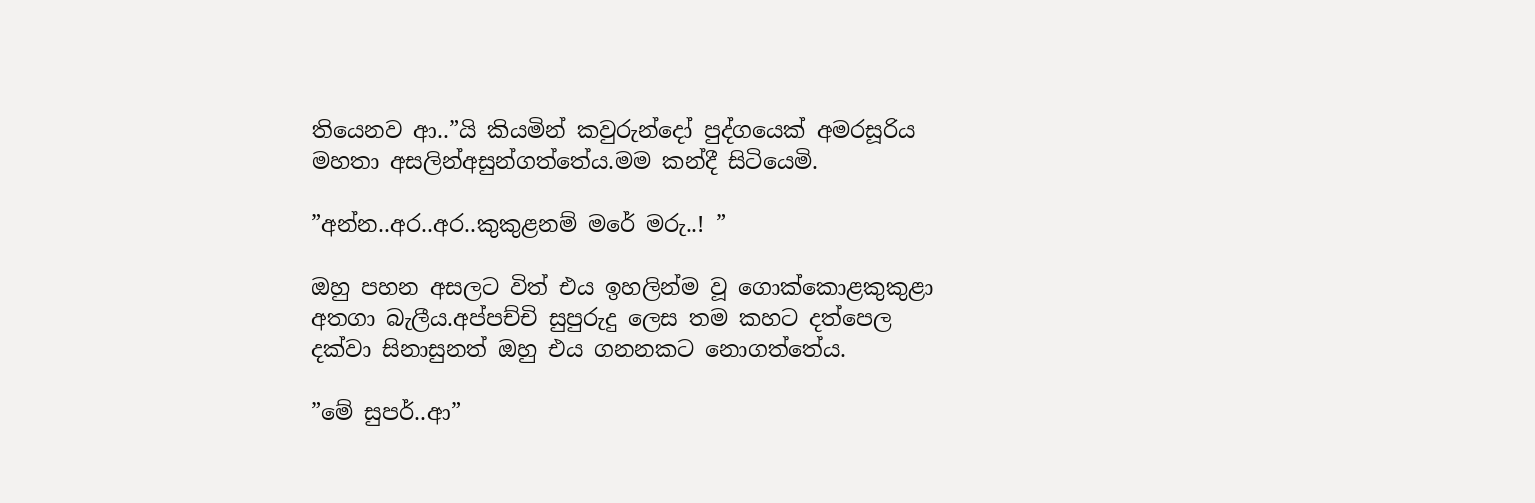තියෙනව ආ..”යි කියමින් කවුරුන්දෝ පුද්ගයෙක් අමරසූරිය මහතා අසලින්අසුන්ගත්තේය.මම කන්දී සිටියෙමි.

”අන්න..අර..අර..කුකුළනම් මරේ මරු..! ”

ඔහු පහන අසලට විත් එය ඉහලින්ම වූ ගොක්කොළකුකුළා අතගා බැලීය.අප්පච්චි සුපුරුදු ලෙස තම කහට දත්පෙල දක්වා සිනාසුනත් ඔහු එය ගනනකට නොගත්තේය.

”මේ සුපර්..ආ”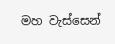මහ වැස්සෙන්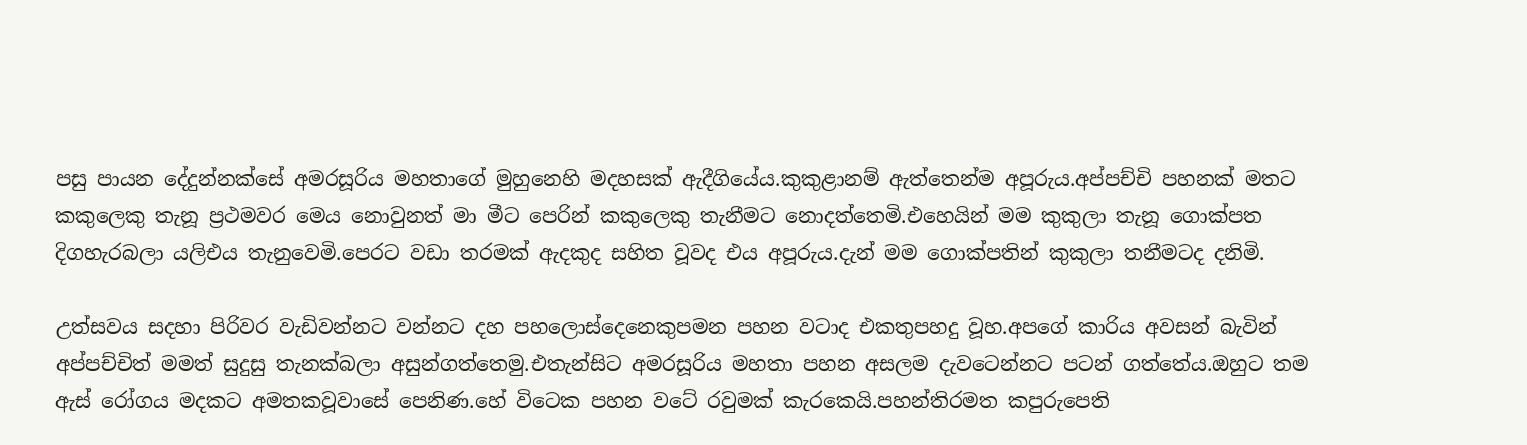පසු පායන දේදුන්නක්සේ අමරසූරිය මහතාගේ මුහුනෙහි මදහසක් ඇදීගියේය.කුකුළානම් ඇත්තෙන්ම අපූරුය.අප්පච්චි පහනක් මතට කකුලෙකු තැනූ ප්‍රථමවර මෙය නොවුනත් මා මීට පෙරින් කකුලෙකු තැනීමට නොදත්තෙමි.එහෙයින් මම කුකුලා තැනූ ගොක්පත දිගහැරබලා යලිඑය තැනුවෙමි.පෙරට වඩා තරමක් ඇදකුද සහිත වූවද එය අපූරුය.දැන් මම ගොක්පතින් කුකුලා තනීමටද දනිමි.

උත්සවය සදහා පිරිවර වැඩිවන්නට වන්නට දහ පහලොස්දෙනෙකුපමන පහන වටාද එකතුපහදු වූහ.අපගේ කාරිය අවසන් බැවින් අප්පච්චිත් මමත් සුදුසු තැනක්බලා අසුන්ගත්තෙමු.එතැන්සිට අමරසූරිය මහතා පහන අසලම දැවටෙන්නට පටන් ගත්තේය.ඔහුට තම ඇස් රෝගය මදකට අමතකවූවාසේ පෙනිණ.හේ විටෙක පහන වටේ රවුමක් කැරකෙයි.පහන්තිරමත කපුරුපෙති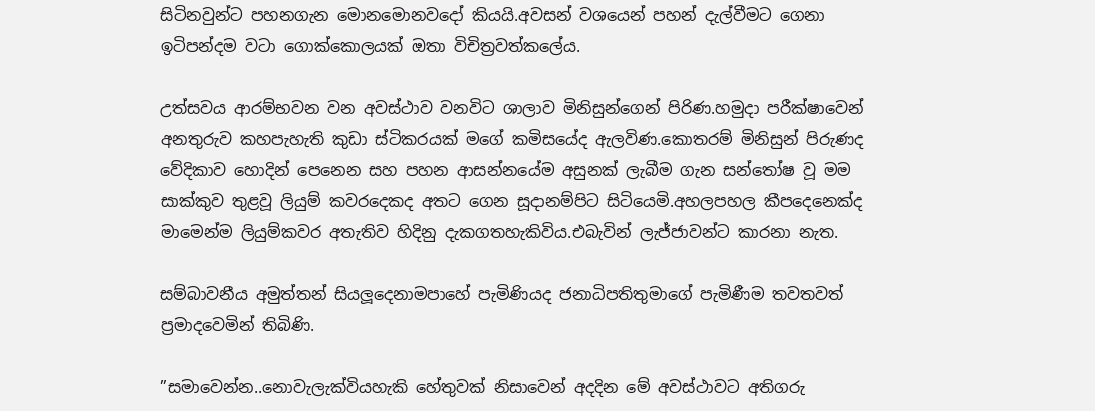සිටිනවුන්ට පහනගැන මොනමොනවදෝ කියයි.අවසන් වශයෙන් පහන් දැල්වීමට ගෙනා ඉටිපන්දම වටා ගොක්කොලයක් ඔතා විචිත්‍රවත්කලේය.

උත්සවය ආරම්භවන වන අවස්ථාව වනවිට ශාලාව මිනිසුන්ගෙන් පිරිණ.හමුදා පරීක්ෂාවෙන් අනතුරුව කහපැහැති කුඩා ස්ටිකරයක් මගේ කමිසයේද ඇලවිණ.කොතරම් මිනිසුන් පිරුණද වේදිකාව හොදින් පෙනෙන සහ පහන ආසන්නයේම අසුනක් ලැබීම ගැන සන්තෝෂ වූ මම සාක්කුව තුළවූ ලියුම් කවරදෙකද අතට ගෙන සූදානම්පිට සිටියෙමි.අහලපහල කීපදෙනෙක්ද මාමෙන්ම ලියුම්කවර අතැතිව හිදිනු දැකගතහැකිවිය.එබැවින් ලැජ්ජාවන්ට කාරනා නැත.

සම්බාවනීය අමුත්තන් සියලූදෙනාමපාහේ පැමිණියද ජනාධිපතිතුමාගේ පැමිණීම තවතවත් ප්‍රමාදවෙමින් තිබිණි.

”සමාවෙන්න..නොවැලැක්වියහැකි හේතුවක් නිසාවෙන් අදදින මේ අවස්ථාවට අතිගරු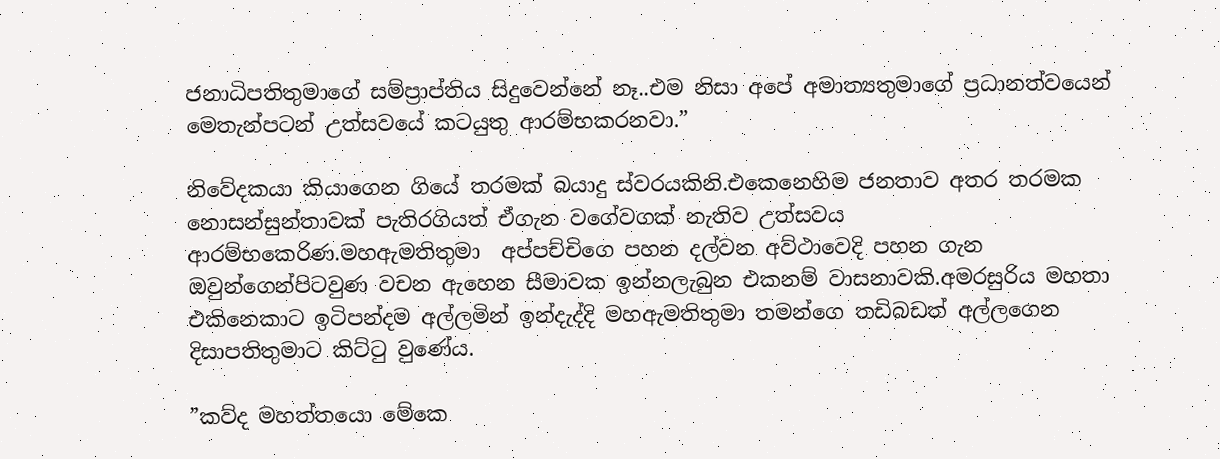ජනාධිපතිතුමාගේ සම්ප්‍රාප්තිය සිදුවෙන්නේ නෑ..එම නිසා අපේ අමාත්‍යතුමාගේ ප්‍රධානත්වයෙන් මෙතැන්පටන් උත්සවයේ කටයුතු ආරම්භකරනවා.”

නිවේදකයා කියාගෙන ගියේ තරමක් බයාදු ස්වරයකිනි.එකෙනෙහිම ජනතාව අතර තරමක නොසන්සුන්තාවක් පැතිරගියත් ඒගැන වගේවගක් නැතිව උත්සවය ආරම්භකෙරිණ.මහඇමතිතුමා  අප්පච්චිගෙ පහන දල්වන අව්ථාවෙදි පහන ගැන ඔවුන්ගෙන්පිටවුණ වචන ඇහෙන සීමාවක ඉන්නලැබුන එකනම් වාසනාවකි.අමරසුරිය මහතා එකිනෙකාට ඉටිපන්දම අල්ලමින් ඉන්දැද්දි මහඇමතිතුමා තමන්ගෙ තඩිබඩත් අල්ලගෙන දිසාපතිතුමාට කිට්ටු වුණේය.

”කව්ද මහත්තයො මේකෙ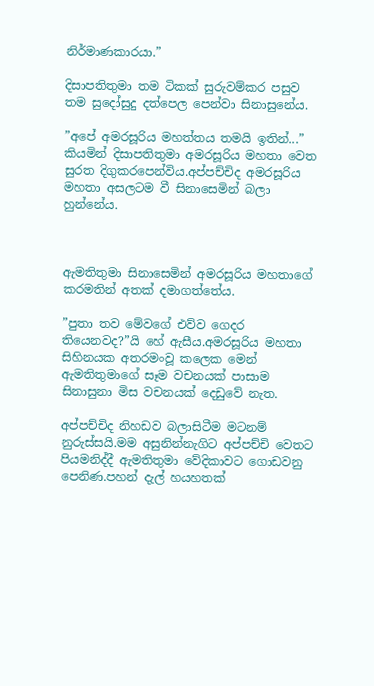නිර්මාණකාරයා.”

දිසාපතිතුමා තම ටිකක් සුරුවම්කර පසුව තම සුදෝසුදු දත්පෙල පෙන්වා සිනාසුනේය.

”අපේ අමරසූරිය මහත්තය තමයි ඉතින්...” කියමින් දිසාපතිතුමා අමරසූරිය මහතා වෙත සුරත දිගුකරපෙන්විය.අප්පච්චිද අමරසූරිය මහතා අසලටම වී සිනාසෙමින් බලා හුන්නේය.



ඇමතිතුමා සිනාසෙමින් අමරසූරිය මහතාගේ කරමතින් අතක් දමාගත්තේය.

”පුතා තව මේවගේ එව්ව ගෙදර තියෙනවද?”යි හේ ඇසීය.අමරසූරිය මහතා සිහිනයක අතරමංවූ කලෙක මෙන් ඇමතිතුමාගේ සෑම වචනයක් පාසාම සිනාසුනා මිස වචනයක් දෙඩුවේ නැත.

අප්පච්චිද නිහඩව බලාසිටීම මටනම් නුරුස්සයි.මම අසුනින්නැගිට අප්පච්චි වෙතට පියමනිද්දී ඇමතිතුමා වේදිකාවට ගොඩවනු පෙනිණ.පහන් දැල් හයහතක්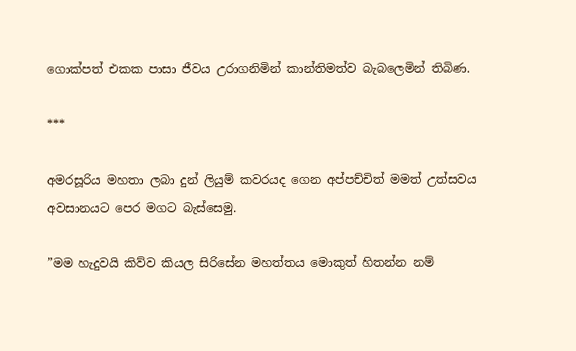ගොක්පත් එකක පාසා ජීවය උරාගනිමින් කාන්තිමත්ව බැබලෙමින් තිබිණ.

***

අමරසූරිය මහතා ලබා දුන් ලියුම් කවරයද ගෙන අප්පච්චිත් මමත් උත්සවය අවසානයට පෙර මගට බැස්සෙමු.

”මම හැදුවයි කිව්ව කියල සිරිසේන මහත්තය මොකුත් හිතන්න නම්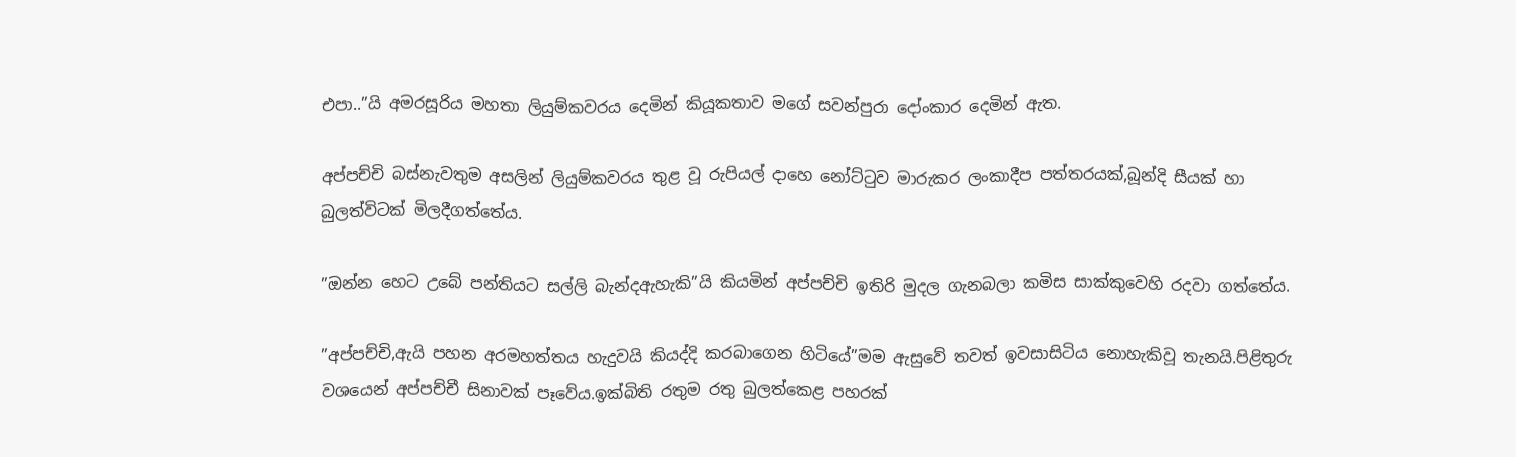එපා..”යි අමරසූරිය මහතා ලියුම්කවරය දෙමින් කියූකතාව මගේ සවන්පුරා දෝංකාර දෙමින් ඇත.

අප්පච්චි බස්නැවතුම අසලින් ලියුම්කවරය තුළ වූ රුපියල් දාහෙ නෝට්ටුව මාරුකර ලංකාදීප පත්තරයක්,බූන්දි සීයක් හා බුලත්විටක් මිලදීගත්තේය.

”ඔන්න හෙට උබේ පන්තියට සල්ලි බැන්දඇහැකි”යි කියමින් අප්පච්චි ඉතිරි මුදල ගැනබලා කමිස සාක්කුවෙහි රදවා ගත්තේය.

”අප්පච්චි,ඇයි පහන අරමහත්තය හැදුවයි කියද්දි කරබාගෙන හිටියේ”මම ඇසුවේ තවත් ඉවසාසිටිය නොහැකිවූ තැනයි.පිළිතුරු වශයෙන් අප්පච්චී සිනාවක් පෑවේය.ඉක්බිති රතුම රතු බුලත්කෙළ පහරක්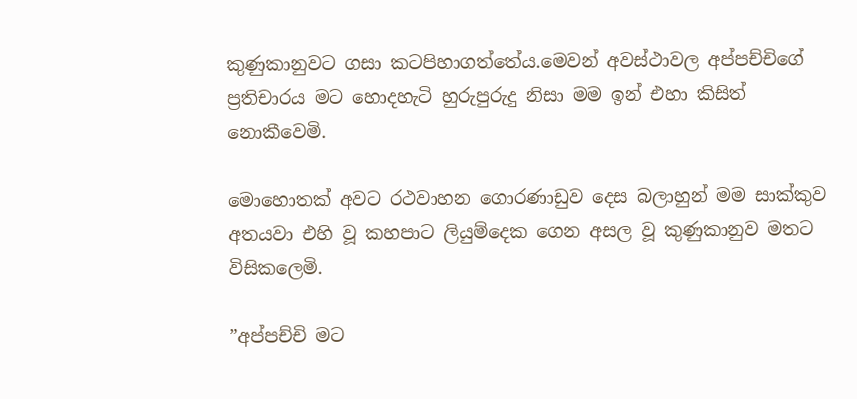කුණුකානුවට ගසා කටපිහාගත්තේය.මෙවන් අවස්ථාවල අප්පච්චිගේ ප්‍රතිචාරය මට හොදහැටි හුරුපුරුදු නිසා මම ඉන් එහා කිසිත් නොකීවෙමි.

මොහොතක් අවට රථවාහන ගොරණාඩුව දෙස බලාහුන් මම සාක්කුව අතයවා එහි වූ කහපාට ලියුම්දෙක ගෙන අසල වූ කුණුකානුව මතට විසිකලෙමි.

”අප්පච්චි මට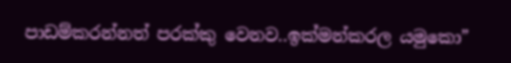පාඩම්කරන්නත් පරක්කු වෙනව..ඉක්මන්කරල යමුකො”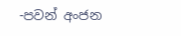-පවන් අංජන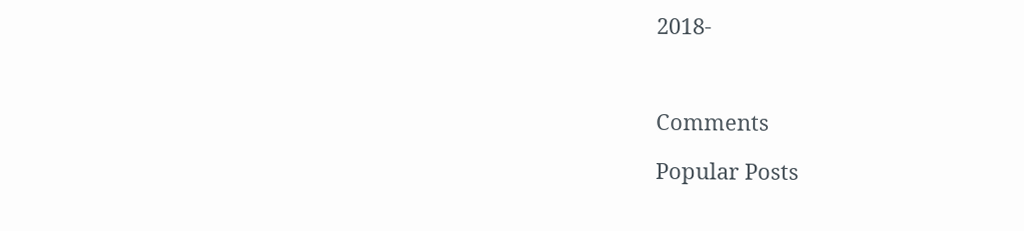2018-



Comments

Popular Posts